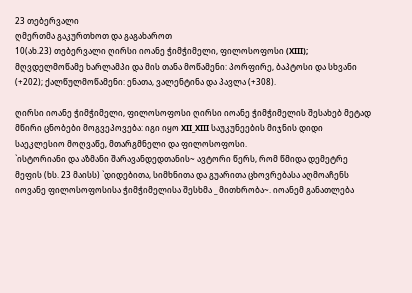23 თებერვალი
ღმერთმა გაკურთხოთ და გაგახაროთ
10(ახ.23) თებერვალი ღირსი იოანე ჭიმჭიმელი, ფილოსოფოსი (XIII); მღვდელმოწამე ხარლამპი და მის თანა მოწამენი: პორფირე, ბაპტოსი და სხვანი (+202); ქალწულმოწამენი: ენათა, ვალენტინა და პავლა (+308).

ღირსი იოანე ჭიმჭიმელი, ფილოსოფოსი ღირსი იოანე ჭიმჭიმელის შესახებ მეტად მწირი ცნობები მოგვეპოვება: იგი იყო XII_XIII საუკუნეების მიჯნის დიდი საეკლესიო მოღვაწე, მთარგმნელი და ფილოსოფოსი.
`ისტორიანი და აზმანი შარავანდედთანის~ ავტორი წერს, რომ წმიდა დემეტრე მეფის (ხს. 23 მაისს) `დიდებითა, სიმხნითა და გუარითა ცხოვრებასა აღმოაჩენს იოვანე ფილოსოფოსისა ჭიმჭიმელისა შესხმა _ მითხრობა~. იოანემ განათლება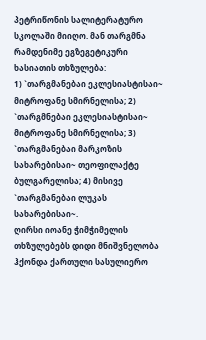პეტრიწონის სალიტერატურო სკოლაში მიიღო. მან თარგმნა რამდენიმე ეგზეგეტიკური ხასიათის თხზულება:
1) `თარგმანებაი ეკლესიასტისაი~ მიტროფანე სმირნელისა; 2) `თარგმნებაი ეკლესიასტისაი~ მიტროფანე სმირნელისა; 3) `თარგმანებაი მარკოზის სახარებისაი~ თეოფილაქტე ბულგარელისა; 4) მისივე `თარგმანებაი ლუკას სახარებისაი~.
ღირსი იოანე ჭიმჭიმელის თხზულებებს დიდი მნიშვნელობა ჰქონდა ქართული სასულიერო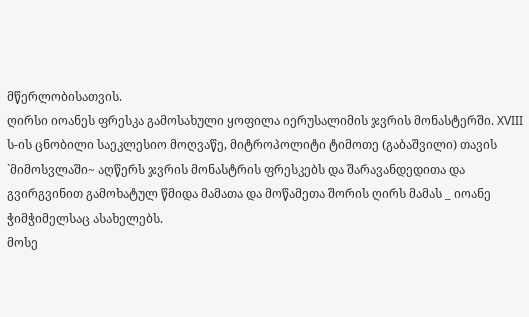მწერლობისათვის.
ღირსი იოანეს ფრესკა გამოსახული ყოფილა იერუსალიმის ჯვრის მონასტერში. XVIII ს-ის ცნობილი საეკლესიო მოღვაწე, მიტროპოლიტი ტიმოთე (გაბაშვილი) თავის `მიმოსვლაში~ აღწერს ჯვრის მონასტრის ფრესკებს და შარავანდედითა და გვირგვინით გამოხატულ წმიდა მამათა და მოწამეთა შორის ღირს მამას _ იოანე ჭიმჭიმელსაც ასახელებს.
მოსე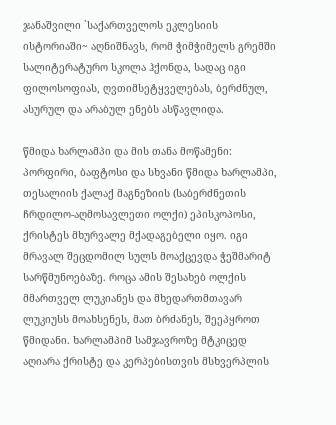ჯანაშვილი `საქართველოს ეკლესიის ისტორიაში~ აღნიშნავს, რომ ჭიმჭიმელს გრემში სალიტერატურო სკოლა ჰქონდა, სადაც იგი ფილოსოფიას, ღვთიმსეტყველებას, ბერძნულ, ასურულ და არაბულ ენებს ასწავლიდა.

წმიდა ხარლამპი და მის თანა მოწამენი: პორფირი, ბაფტოსი და სხვანი წმიდა ხარლამპი, თესალიის ქალაქ მაგნეზიის (საბერძნეთის ჩრდილო-აღმოსავლეთი ოლქი) ეპისკოპოსი, ქრისტეს მხურვალე მქადაგებელი იყო. იგი მრავალ შეცდომილ სულს მოაქცევდა ჭეშმარიტ სარწმუნოებაზე. როცა ამის შესახებ ოლქის მმართველ ლუკიანეს და მხედართმთავარ ლუკიუსს მოახსენეს, მათ ბრძანეს, შეეპყროთ წმიდანი. ხარლამპიმ სამჯავროზე მტკიცედ აღიარა ქრისტე და კერპებისთვის მსხვერპლის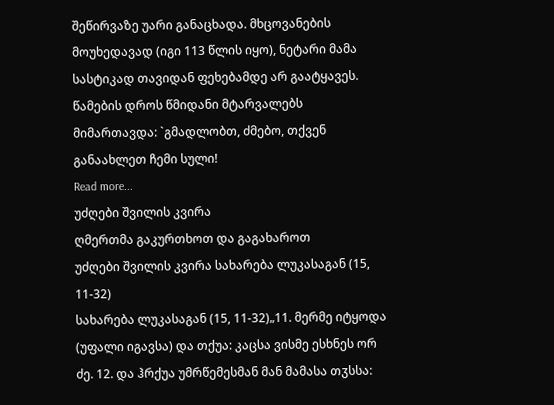შეწირვაზე უარი განაცხადა. მხცოვანების მოუხედავად (იგი 113 წლის იყო), ნეტარი მამა სასტიკად თავიდან ფეხებამდე არ გაატყავეს. წამების დროს წმიდანი მტარვალებს მიმართავდა: `გმადლობთ, ძმებო, თქვენ განაახლეთ ჩემი სული!
Read more...
უძღები შვილის კვირა
ღმერთმა გაკურთხოთ და გაგახაროთ
უძღები შვილის კვირა სახარება ლუკასაგან (15, 11-32)
სახარება ლუკასაგან (15, 11-32)„11. მერმე იტყოდა (უფალი იგავსა) და თქუა: კაცსა ვისმე ესხნეს ორ ძე. 12. და ჰრქუა უმრწემესმან მან მამასა თჳსსა: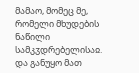მამაო, მომეც მე, რომელი მხუდების ნაწილი სამკჳდრებელისაჲ. და განუყო მათ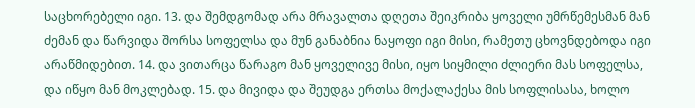საცხორებელი იგი. 13. და შემდგომად არა მრავალთა დღეთა შეიკრიბა ყოველი უმრწემესმან მან ძემან და წარვიდა შორსა სოფელსა და მუნ განაბნია ნაყოფი იგი მისი, რამეთუ ცხოვნდებოდა იგი არაწმიდებით. 14. და ვითარცა წარაგო მან ყოველივე მისი, იყო სიყმილი ძლიერი მას სოფელსა, და იწყო მან მოკლებად. 15. და მივიდა და შეუდგა ერთსა მოქალაქესა მის სოფლისასა, ხოლო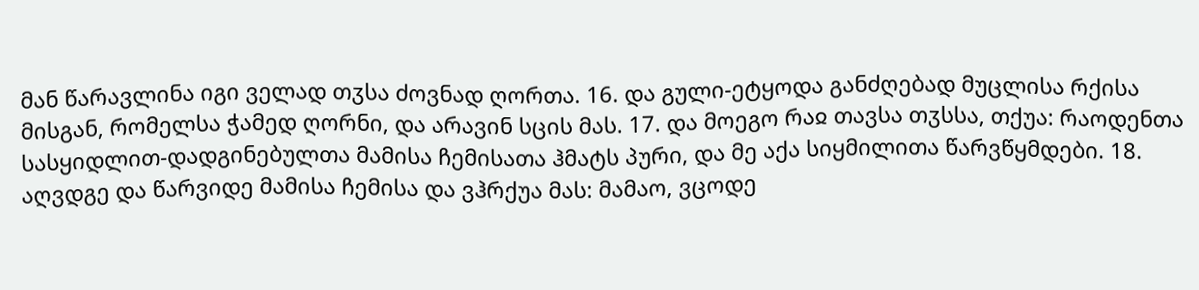მან წარავლინა იგი ველად თჳსა ძოვნად ღორთა. 16. და გული-ეტყოდა განძღებად მუცლისა რქისა მისგან, რომელსა ჭამედ ღორნი, და არავინ სცის მას. 17. და მოეგო რაჲ თავსა თჳსსა, თქუა: რაოდენთა სასყიდლით-დადგინებულთა მამისა ჩემისათა ჰმატს პური, და მე აქა სიყმილითა წარვწყმდები. 18. აღვდგე და წარვიდე მამისა ჩემისა და ვჰრქუა მას: მამაო, ვცოდე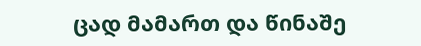ცად მამართ და წინაშე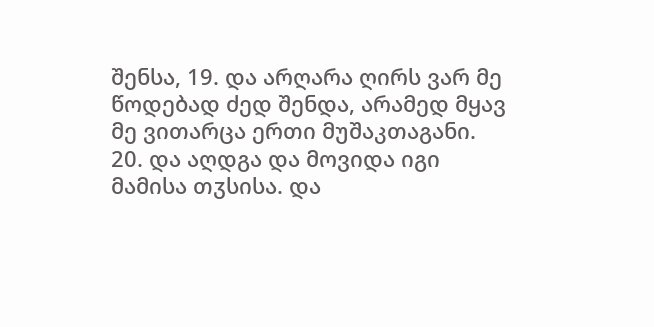შენსა, 19. და არღარა ღირს ვარ მე წოდებად ძედ შენდა, არამედ მყავ მე ვითარცა ერთი მუშაკთაგანი. 20. და აღდგა და მოვიდა იგი მამისა თჳსისა. და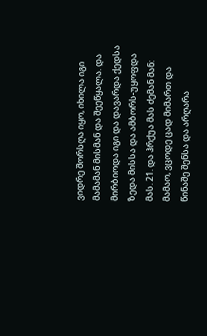ვიდრე შორსღა იყო, იხილა იგი მამამან მისმან და შეეწყალა. და მირბიოდა იგი და დავარდა ქედსა ზედა მისსა და ამბორს-უყოფდა მას. 21. და ჰრქუა მას ძემან მან: მამაო, ვცოდე ცად მიმართ და წინაშე შენსა და არღარა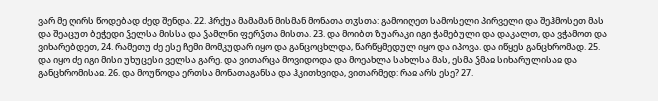ვარ მე ღირს წოდებად ძედ შენდა. 22. ჰრქუა მამამან მისმან მონათა თჳსთა: გამოიღეთ სამოსელი პირველი და შეჰმოსეთ მას და შეაცუთ ბეჭედი ჴელსა მისსა და ჴამლნი ფერჴთა მისთა. 23. და მოიბთ ზუარაკი იგი ჭამებული და დაკალთ, და ვჭამოთ და ვიხარებდეთ, 24. რამეთუ ძე ესე ჩემი მომკუდარ იყო და განცოცხლდა, წარწყმედულ იყო და იპოვა. და იწყეს განცხრომად. 25. და იყო ძე იგი მისი უხუცესი ველსა გარე. და ვითარცა მოვიდოდა და მოეახლა სახლსა მას, ესმა ჴმაჲ სიხარულისაჲ და განცხრომისაჲ. 26. და მოუწოდა ერთსა მონათაგანსა და ჰკითხვიდა, ვითარმედ: რაჲ არს ესე? 27.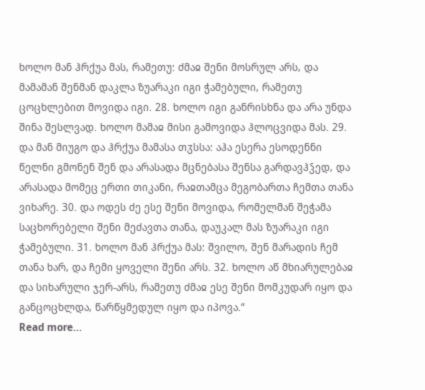ხოლო მან ჰრქუა მას, რამეთუ: ძმაჲ შენი მოსრულ არს, და მამამან შენმან დაკლა ზუარაკი იგი ჭამებული, რამეთუ ცოცხლებით მოვიდა იგი. 28. ხოლო იგი განრისხნა და არა უნდა შინა შესლვად. ხოლო მამაჲ მისი გამოვიდა ჰლოცვიდა მას. 29. და მან მიუგო და ჰრქუა მამასა თჳსსა: აჰა ესერა ესოდენნი წელნი გმონენ შენ და არასადა მცნებასა შენსა გარდავჰჴედ, და არასადა მომეც ერთი თიკანი, რაჲთამცა მეგობართა ჩემთა თანა ვიხარე. 30. და ოდეს ძე ესე შენი მოვიდა, რომელმან შეჭამა საცხორებელი შენი მეძავთა თანა, დაუკალ მას ზუარაკი იგი ჭამებული. 31. ხოლო მან ჰრქუა მას: შვილო, შენ მარადის ჩემ თანა ხარ, და ჩემი ყოველი შენი არს. 32. ხოლო აწ მხიარულებაჲ და სიხარული ჯერ-არს, რამეთუ ძმაჲ ესე შენი მომკუდარ იყო და განცოცხლდა, წარწყმედულ იყო და იპოვა.“
Read more...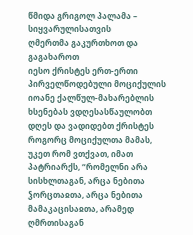წმიდა გრიგოლ პალამა – სიყვარულისათვის
ღმერთმა გაკურთხოთ და გაგახაროთ
იესო ქრისტეს ერთ-ერთი პირველწოდებული მოციქულის იოანე ქალწულ-მახარებლის ხსენებას ვდღესასწაულობთ დღეს და ვადიდებთ ქრისტეს როგორც მოციქულთა მამას, უკეთ რომ ვთქვათ, იმათ პატრიარქს, “რომელნი არა სისხლთაგან, არცა ნებითა ჴორცთაჲთა, არცა ნებითა მამაკაცისაჲთა, არამედ ღმრთისაგან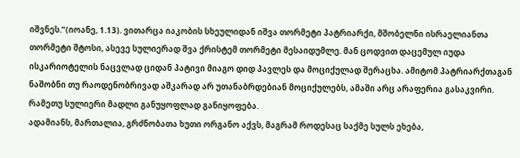იშვნეს.”(იოანე, 1.13). ვითარცა იაკობის სხეულიდან იშვა თორმეტი პატრიარქი, მშობელნი ისრაელიანთა თორმეტი შტოსი, ასევე სულიერად შვა ქრისტემ თორმეტი მესაიდუმლე. მან ცოდვით დაცემულ იუდა ისკარიოტელის ნაცვლად ციდან პატივი მიაგო დიდ პავლეს და მოციქულად შერაცხა. ამიტომ პატრიარქთაგან ნაშობნი თუ რაოდენობრივად აშკარად არ უთანაბრდებიან მოციქულებს, ამაში არც არაფერია გასაკვირი. რამეთუ სულიერი მადლი განუყოფლად განიყოფება.
ადამიანს, მართალია, გრძნობათა ხუთი ორგანო აქვს, მაგრამ როდესაც საქმე სულს ეხება,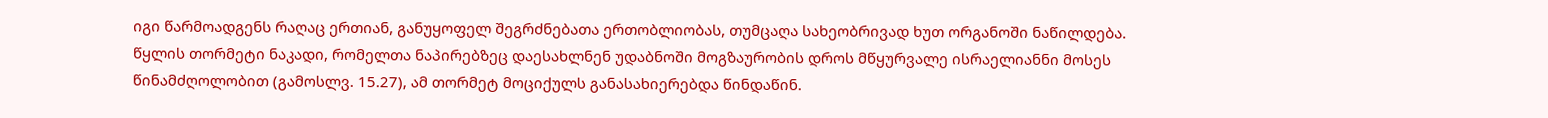იგი წარმოადგენს რაღაც ერთიან, განუყოფელ შეგრძნებათა ერთობლიობას, თუმცაღა სახეობრივად ხუთ ორგანოში ნაწილდება. წყლის თორმეტი ნაკადი, რომელთა ნაპირებზეც დაესახლნენ უდაბნოში მოგზაურობის დროს მწყურვალე ისრაელიანნი მოსეს წინამძღოლობით (გამოსლვ. 15.27), ამ თორმეტ მოციქულს განასახიერებდა წინდაწინ.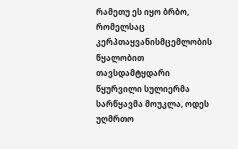რამეთუ ეს იყო ბრბო, რომელსაც კერპთაყვანისმცემლობის წყალობით თავსდამტყდარი წყურვილი სულიერმა სარწყავმა მოუკლა, ოდეს უღმრთო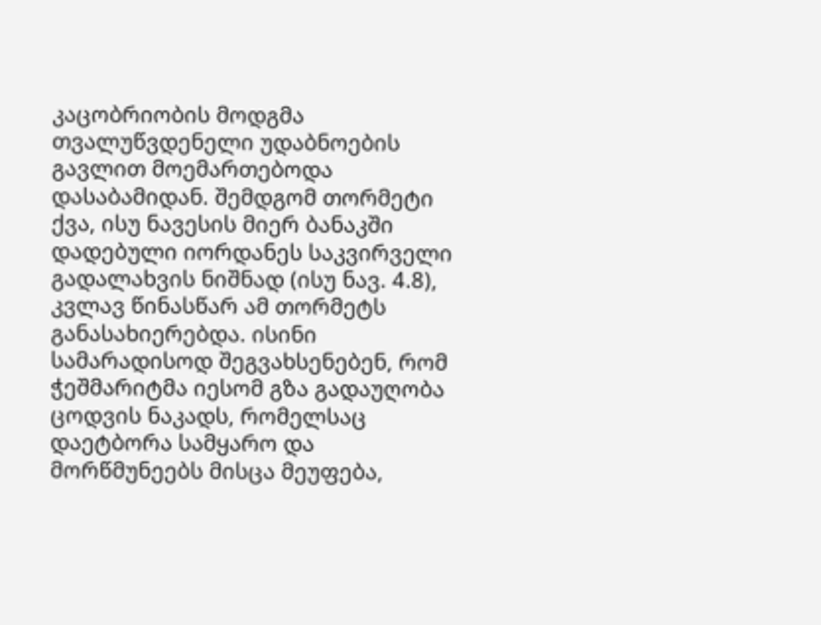კაცობრიობის მოდგმა თვალუწვდენელი უდაბნოების გავლით მოემართებოდა დასაბამიდან. შემდგომ თორმეტი ქვა, ისუ ნავესის მიერ ბანაკში დადებული იორდანეს საკვირველი გადალახვის ნიშნად (ისუ ნავ. 4.8), კვლავ წინასწარ ამ თორმეტს განასახიერებდა. ისინი სამარადისოდ შეგვახსენებენ, რომ ჭეშმარიტმა იესომ გზა გადაუღობა ცოდვის ნაკადს, რომელსაც დაეტბორა სამყარო და მორწმუნეებს მისცა მეუფება,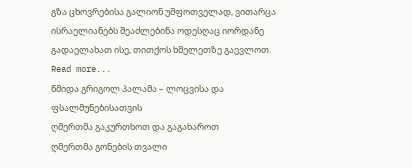გზა ცხოვრებისა გალიონ უშფოთველად, ვითარცა ისრაელიანებს შეაძლებინა ოდესღაც იორდანე გადაელახათ ისე, თითქოს ხმელეთზე გაევლოთ.
Read more...
წმიდა გრიგოლ პალამა – ლოცვისა და ფსალმუნებისათვის
ღმერთმა გაკურთხოთ და გაგახაროთ
ღმერთმა გონების თვალი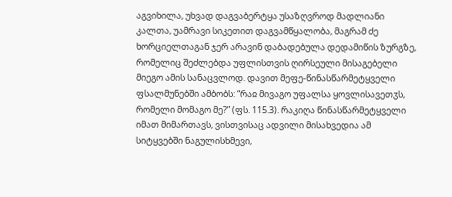აგვიხილა, უხვად დაგვაბერტყა უსაზღვროდ მადლიანი კალთა, უამრავი სიკეთით დაგვამწყალობა, მაგრამ ძე ხორციელთაგან ჯერ არავინ დაბადებულა დედამიწის ზურგზე, რომელიც შეძლებდა უფლისთვის ღირსეული მისაგებელი მიეგო ამის სანაცვლოდ. დავით მეფე-წინასწარმეტყველი ფსალმუნებში ამბობს: “რაჲ მივაგო უფალსა ყოვლისავეთჳს, რომელი მომაგო მე?” (ფს. 115.3). რაკიღა წინასწარმეტყველი იმათ მიმართავს, ვისთვისაც ადვილი მისახვედია ამ სიტყვებში ნაგულისხმევი,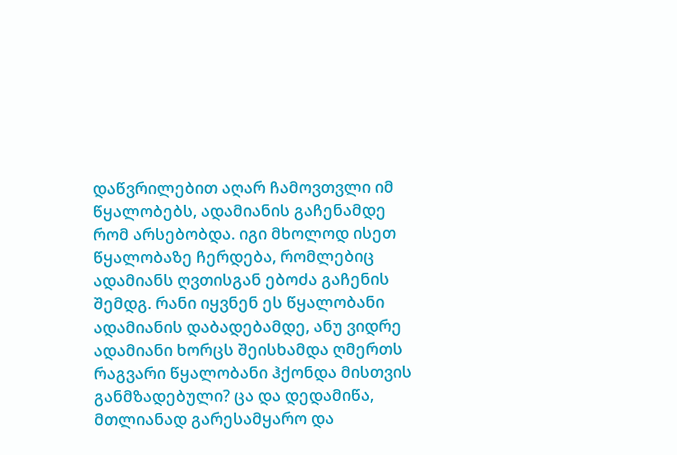დაწვრილებით აღარ ჩამოვთვლი იმ წყალობებს, ადამიანის გაჩენამდე რომ არსებობდა. იგი მხოლოდ ისეთ წყალობაზე ჩერდება, რომლებიც ადამიანს ღვთისგან ებოძა გაჩენის შემდგ. რანი იყვნენ ეს წყალობანი ადამიანის დაბადებამდე, ანუ ვიდრე ადამიანი ხორცს შეისხამდა ღმერთს რაგვარი წყალობანი ჰქონდა მისთვის განმზადებული? ცა და დედამიწა, მთლიანად გარესამყარო და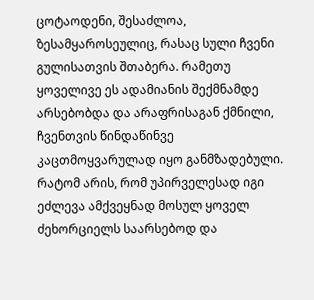ცოტაოდენი, შესაძლოა, ზესამყაროსეულიც, რასაც სული ჩვენი გულისათვის შთაბერა. რამეთუ ყოველივე ეს ადამიანის შექმნამდე არსებობდა და არაფრისაგან ქმნილი, ჩვენთვის წინდაწინვე კაცთმოყვარულად იყო განმზადებული. რატომ არის, რომ უპირველესად იგი ეძლევა ამქვეყნად მოსულ ყოველ ძეხორციელს საარსებოდ და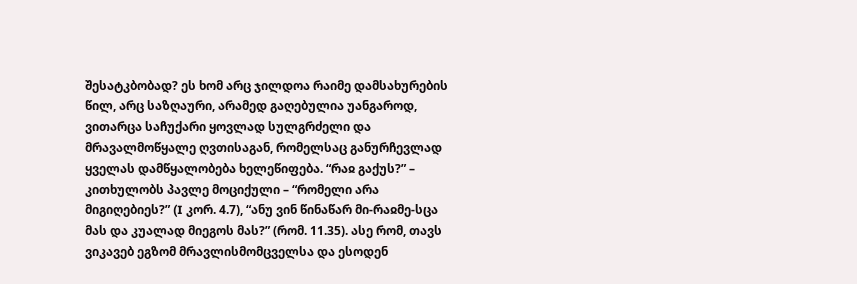შესატკბობად? ეს ხომ არც ჯილდოა რაიმე დამსახურების წილ, არც საზღაური, არამედ გაღებულია უანგაროდ, ვითარცა საჩუქარი ყოვლად სულგრძელი და მრავალმოწყალე ღვთისაგან, რომელსაც განურჩევლად ყველას დამწყალობება ხელეწიფება. “რაჲ გაქუს?” – კითხულობს პავლე მოციქული – “რომელი არა მიგიღებიეს?” (I კორ. 4.7), “ანუ ვინ წინაწარ მი-რაჲმე-სცა მას და კუალად მიეგოს მას?” (რომ. 11.35). ასე რომ, თავს ვიკავებ ეგზომ მრავლისმომცველსა და ესოდენ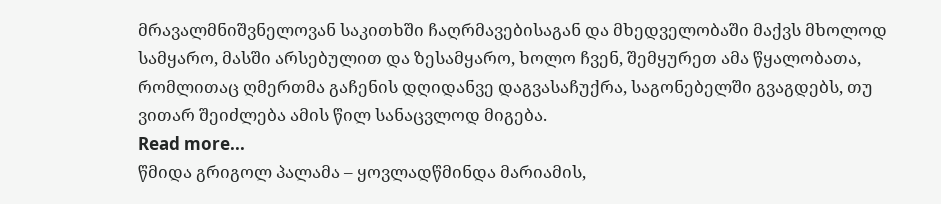მრავალმნიშვნელოვან საკითხში ჩაღრმავებისაგან და მხედველობაში მაქვს მხოლოდ სამყარო, მასში არსებულით და ზესამყარო, ხოლო ჩვენ, შემყურეთ ამა წყალობათა, რომლითაც ღმერთმა გაჩენის დღიდანვე დაგვასაჩუქრა, საგონებელში გვაგდებს, თუ ვითარ შეიძლება ამის წილ სანაცვლოდ მიგება.
Read more...
წმიდა გრიგოლ პალამა – ყოვლადწმინდა მარიამის,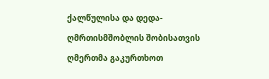ქალწულისა და დედა-ღმრთისმშობლის შობისათვის
ღმერთმა გაკურთხოთ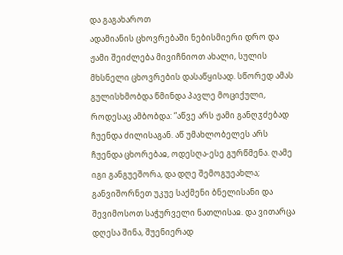და გაგახაროთ
ადამიანის ცხოვრებაში ნებისმიერი დრო და ჟამი შეიძლება მივიჩნიოთ ახალი, სულის მხსნელი ცხოვრების დასაწყისად. სწორედ ამას გულისხმობდა წმინდა პავლე მოციქული, როდესაც ამბობდა: “აწვე არს ჟამი განღჳძებად ჩუენდა ძილისაგან. აწ უმახლობელეს არს ჩუენდა ცხორებაჲ, ოდესღა-ესე გურწმენა. ღამე იგი განგუეშორა, და დღე შემოგუეახლა; განვიშორნეთ უკუე საქმენი ბნელისანი და შევიმოსოთ საჭურველი ნათლისაჲ. და ვითარცა დღესა შინა, შუენიერად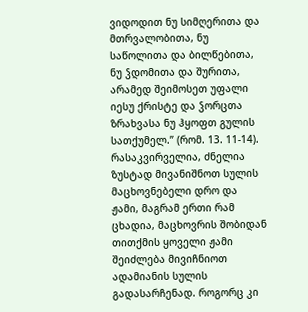ვიდოდით ნუ სიმღერითა და მთრვალობითა, ნუ საწოლითა და ბილწებითა, ნუ ჴდომითა და შურითა, არამედ შეიმოსეთ უფალი იესუ ქრისტე და ჴორცთა ზრახვასა ნუ ჰყოფთ გულის სათქუმელ.” (რომ. 13. 11-14).
რასაკვირველია, ძნელია ზუსტად მივანიშნოთ სულის მაცხოვნებელი დრო და ჟამი, მაგრამ ერთი რამ ცხადია, მაცხოვრის შობიდან თითქმის ყოველი ჟამი შეიძლება მივიჩნიოთ ადამიანის სულის გადასარჩენად. როგორც კი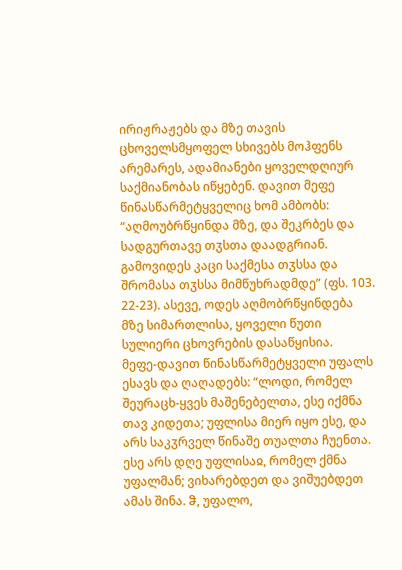ირიჟრაჟებს და მზე თავის ცხოველსმყოფელ სხივებს მოჰფენს არემარეს, ადამიანები ყოველდღიურ საქმიანობას იწყებენ. დავით მეფე წინასწარმეტყველიც ხომ ამბობს: “აღმოუბრწყინდა მზე, და შეკრბეს და სადგურთავე თჳსთა დაადგრიან. გამოვიდეს კაცი საქმესა თჳსსა და შრომასა თჳსსა მიმწუხრადმდე” (ფს. 103. 22-23). ასევე, ოდეს აღმობრწყინდება მზე სიმართლისა, ყოველი წუთი სულიერი ცხოვრების დასაწყისია.
მეფე-დავით წინასწარმეტყველი უფალს ესავს და ღაღადებს: “ლოდი, რომელ შეურაცხ-ყვეს მაშენებელთა, ესე იქმნა თავ კიდეთა; უფლისა მიერ იყო ესე, და არს საკჳრველ წინაშე თუალთა ჩუენთა. ესე არს დღე უფლისაჲ, რომელ ქმნა უფალმან; ვიხარებდეთ და ვიშუებდეთ ამას შინა. ჵ, უფალო,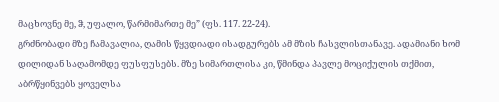მაცხოვნე მე, ჵ, უფალო, წარმიმართე მე” (ფს. 117. 22-24).
გრძნობადი მზე ჩამავალია, ღამის წყვდიადი ისადგურებს ამ მზის ჩასვლისთანავე. ადამიანი ხომ დილიდან საღამომდე ფუსფუსებს. მზე სიმართლისა კი, წმინდა პავლე მოციქულის თქმით, აბრწყინვებს ყოველსა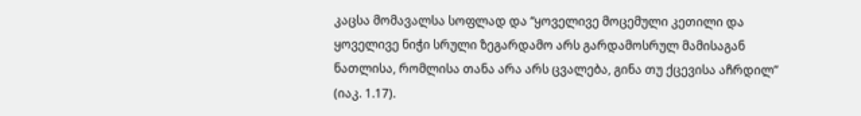კაცსა მომავალსა სოფლად და “ყოველივე მოცემული კეთილი და ყოველივე ნიჭი სრული ზეგარდამო არს გარდამოსრულ მამისაგან ნათლისა, რომლისა თანა არა არს ცვალება, გინა თუ ქცევისა აჩრდილ” (იაკ. 1.17).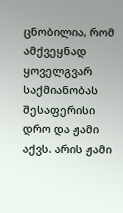ცნობილია, რომ ამქვეყნად ყოველგვარ საქმიანობას შესაფერისი დრო და ჟამი აქვს. არის ჟამი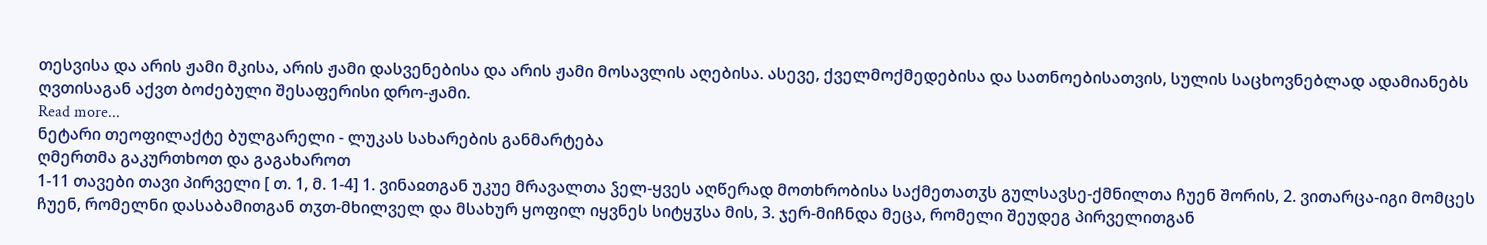თესვისა და არის ჟამი მკისა, არის ჟამი დასვენებისა და არის ჟამი მოსავლის აღებისა. ასევე, ქველმოქმედებისა და სათნოებისათვის, სულის საცხოვნებლად ადამიანებს ღვთისაგან აქვთ ბოძებული შესაფერისი დრო-ჟამი.
Read more...
ნეტარი თეოფილაქტე ბულგარელი - ლუკას სახარების განმარტება
ღმერთმა გაკურთხოთ და გაგახაროთ
1-11 თავები თავი პირველი [ თ. 1, მ. 1-4] 1. ვინაჲთგან უკუე მრავალთა ჴელ-ყვეს აღწერად მოთხრობისა საქმეთათჳს გულსავსე-ქმნილთა ჩუენ შორის, 2. ვითარცა-იგი მომცეს ჩუენ, რომელნი დასაბამითგან თჳთ-მხილველ და მსახურ ყოფილ იყვნეს სიტყჳსა მის, 3. ჯერ-მიჩნდა მეცა, რომელი შეუდეგ პირველითგან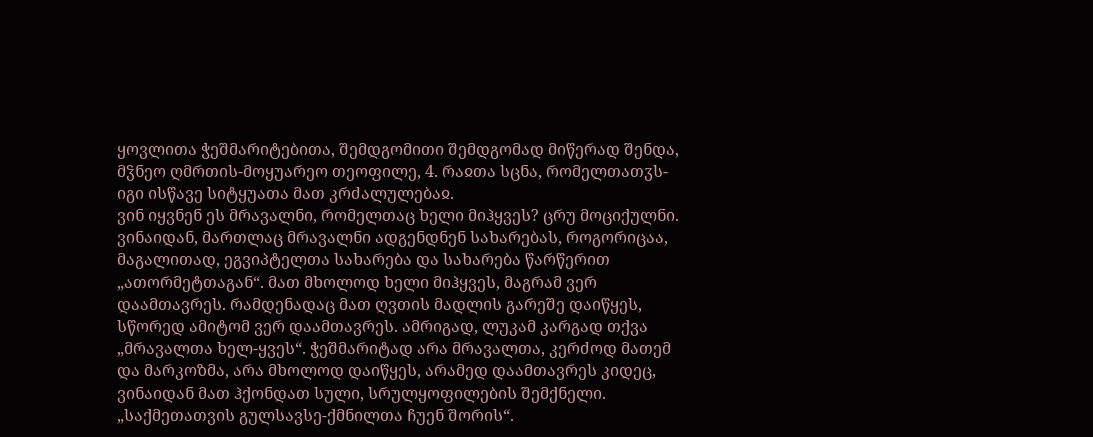ყოვლითა ჭეშმარიტებითა, შემდგომითი შემდგომად მიწერად შენდა, მჴნეო ღმრთის-მოყუარეო თეოფილე, 4. რაჲთა სცნა, რომელთათჳს-იგი ისწავე სიტყუათა მათ კრძალულებაჲ.
ვინ იყვნენ ეს მრავალნი, რომელთაც ხელი მიჰყვეს? ცრუ მოციქულნი. ვინაიდან, მართლაც მრავალნი ადგენდნენ სახარებას, როგორიცაა, მაგალითად, ეგვიპტელთა სახარება და სახარება წარწერით „ათორმეტთაგან“. მათ მხოლოდ ხელი მიჰყვეს, მაგრამ ვერ დაამთავრეს. რამდენადაც მათ ღვთის მადლის გარეშე დაიწყეს, სწორედ ამიტომ ვერ დაამთავრეს. ამრიგად, ლუკამ კარგად თქვა „მრავალთა ხელ-ყვეს“. ჭეშმარიტად არა მრავალთა, კერძოდ მათემ და მარკოზმა, არა მხოლოდ დაიწყეს, არამედ დაამთავრეს კიდეც, ვინაიდან მათ ჰქონდათ სული, სრულყოფილების შემქნელი. „საქმეთათვის გულსავსე-ქმნილთა ჩუენ შორის“.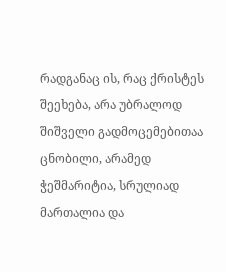რადგანაც ის, რაც ქრისტეს შეეხება, არა უბრალოდ შიშველი გადმოცემებითაა ცნობილი, არამედ ჭეშმარიტია, სრულიად მართალია და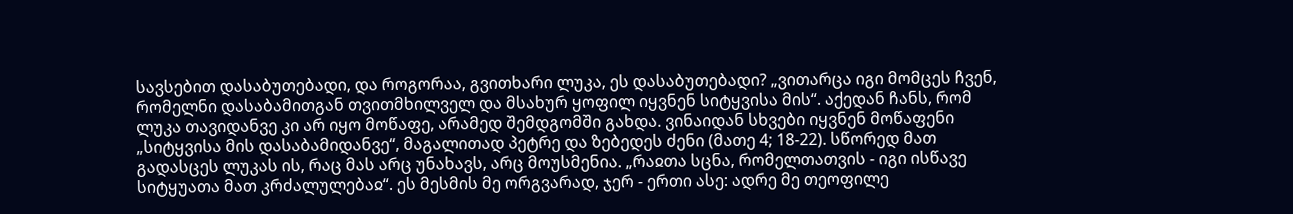სავსებით დასაბუთებადი, და როგორაა, გვითხარი ლუკა, ეს დასაბუთებადი? „ვითარცა იგი მომცეს ჩვენ, რომელნი დასაბამითგან თვითმხილველ და მსახურ ყოფილ იყვნენ სიტყვისა მის“. აქედან ჩანს, რომ ლუკა თავიდანვე კი არ იყო მოწაფე, არამედ შემდგომში გახდა. ვინაიდან სხვები იყვნენ მოწაფენი „სიტყვისა მის დასაბამიდანვე“, მაგალითად პეტრე და ზებედეს ძენი (მათე 4; 18-22). სწორედ მათ გადასცეს ლუკას ის, რაც მას არც უნახავს, არც მოუსმენია. „რაჲთა სცნა, რომელთათვის - იგი ისწავე სიტყუათა მათ კრძალულებაჲ“. ეს მესმის მე ორგვარად, ჯერ - ერთი ასე: ადრე მე თეოფილე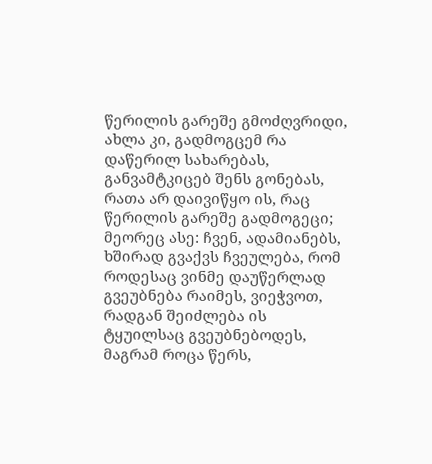წერილის გარეშე გმოძღვრიდი, ახლა კი, გადმოგცემ რა დაწერილ სახარებას, განვამტკიცებ შენს გონებას, რათა არ დაივიწყო ის, რაც წერილის გარეშე გადმოგეცი; მეორეც ასე: ჩვენ, ადამიანებს, ხშირად გვაქვს ჩვეულება, რომ როდესაც ვინმე დაუწერლად გვეუბნება რაიმეს, ვიეჭვოთ, რადგან შეიძლება ის ტყუილსაც გვეუბნებოდეს, მაგრამ როცა წერს,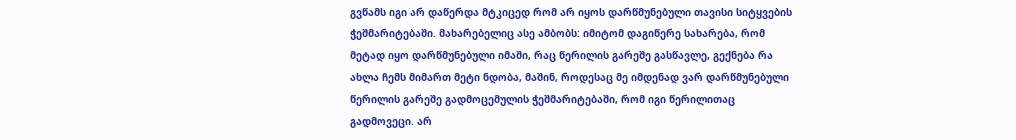გვწამს იგი არ დაწერდა მტკიცედ რომ არ იყოს დარწმუნებული თავისი სიტყვების ჭეშმარიტებაში. მახარებელიც ასე ამბობს: იმიტომ დაგიწერე სახარება, რომ მეტად იყო დარწმუნებული იმაში, რაც წერილის გარეშე გასწავლე, გექნება რა ახლა ჩემს მიმართ მეტი ნდობა, მაშინ, როდესაც მე იმდენად ვარ დარწმუნებული წერილის გარეშე გადმოცემულის ჭეშმარიტებაში, რომ იგი წერილითაც გადმოვეცი. არ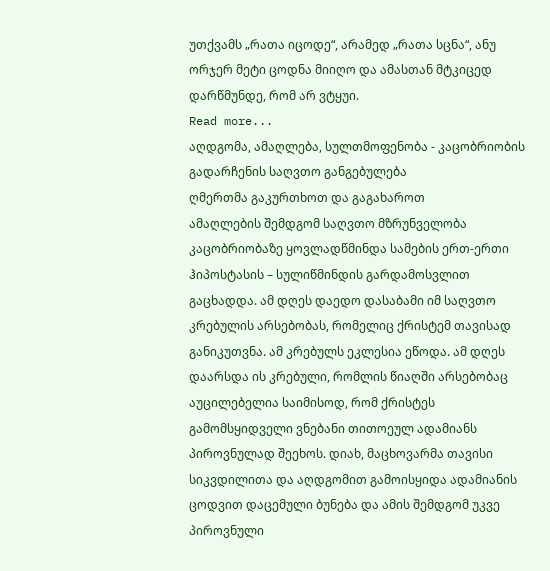უთქვამს „რათა იცოდე“, არამედ „რათა სცნა“, ანუ ორჯერ მეტი ცოდნა მიიღო და ამასთან მტკიცედ დარწმუნდე, რომ არ ვტყუი.
Read more...
აღდგომა, ამაღლება, სულთმოფენობა - კაცობრიობის გადარჩენის საღვთო განგებულება
ღმერთმა გაკურთხოთ და გაგახაროთ
ამაღლების შემდგომ საღვთო მზრუნველობა კაცობრიობაზე ყოვლადწმინდა სამების ერთ-ერთი ჰიპოსტასის – სულიწმინდის გარდამოსვლით გაცხადდა. ამ დღეს დაედო დასაბამი იმ საღვთო კრებულის არსებობას, რომელიც ქრისტემ თავისად განიკუთვნა. ამ კრებულს ეკლესია ეწოდა. ამ დღეს დაარსდა ის კრებული, რომლის წიაღში არსებობაც აუცილებელია საიმისოდ, რომ ქრისტეს გამომსყიდველი ვნებანი თითოეულ ადამიანს პიროვნულად შეეხოს. დიახ, მაცხოვარმა თავისი სიკვდილითა და აღდგომით გამოისყიდა ადამიანის ცოდვით დაცემული ბუნება და ამის შემდგომ უკვე პიროვნული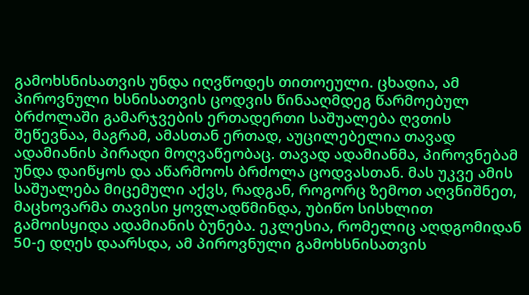გამოხსნისათვის უნდა იღვწოდეს თითოეული. ცხადია, ამ პიროვნული ხსნისათვის ცოდვის წინააღმდეგ წარმოებულ ბრძოლაში გამარჯვების ერთადერთი საშუალება ღვთის შეწევნაა, მაგრამ, ამასთან ერთად, აუცილებელია თავად ადამიანის პირადი მოღვაწეობაც. თავად ადამიანმა, პიროვნებამ უნდა დაიწყოს და აწარმოოს ბრძოლა ცოდვასთან. მას უკვე ამის საშუალება მიცემული აქვს, რადგან, როგორც ზემოთ აღვნიშნეთ, მაცხოვარმა თავისი ყოვლადწმინდა, უბიწო სისხლით გამოისყიდა ადამიანის ბუნება. ეკლესია, რომელიც აღდგომიდან 50-ე დღეს დაარსდა, ამ პიროვნული გამოხსნისათვის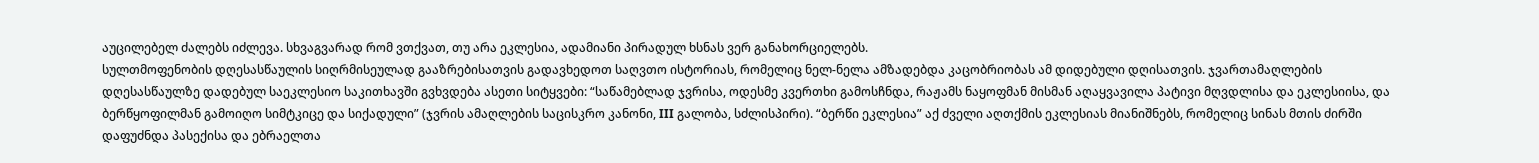აუცილებელ ძალებს იძლევა. სხვაგვარად რომ ვთქვათ, თუ არა ეკლესია, ადამიანი პირადულ ხსნას ვერ განახორციელებს.
სულთმოფენობის დღესასწაულის სიღრმისეულად გააზრებისათვის გადავხედოთ საღვთო ისტორიას, რომელიც ნელ-ნელა ამზადებდა კაცობრიობას ამ დიდებული დღისათვის. ჯვართამაღლების დღესასწაულზე დადებულ საეკლესიო საკითხავში გვხვდება ასეთი სიტყვები: “საწამებლად ჯვრისა, ოდესმე კვერთხი გამოსჩნდა, რაჟამს ნაყოფმან მისმან აღაყვავილა პატივი მღვდლისა და ეკლესიისა, და ბერწყოფილმან გამოიღო სიმტკიცე და სიქადული” (ჯვრის ამაღლების საცისკრო კანონი, III გალობა, სძლისპირი). “ბერწი ეკლესია” აქ ძველი აღთქმის ეკლესიას მიანიშნებს, რომელიც სინას მთის ძირში დაფუძნდა პასექისა და ებრაელთა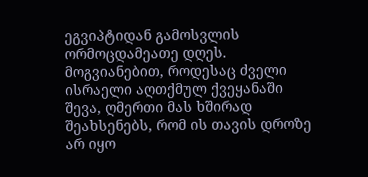ეგვიპტიდან გამოსვლის ორმოცდამეათე დღეს.
მოგვიანებით, როდესაც ძველი ისრაელი აღთქმულ ქვეყანაში შევა, ღმერთი მას ხშირად შეახსენებს, რომ ის თავის დროზე არ იყო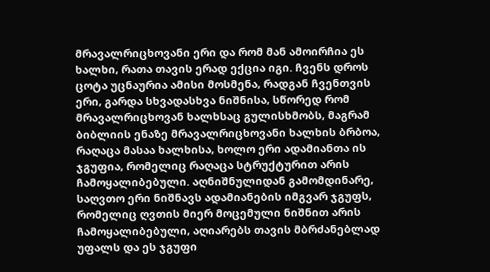მრავალრიცხოვანი ერი და რომ მან ამოირჩია ეს ხალხი, რათა თავის ერად ექცია იგი. ჩვენს დროს ცოტა უცნაურია ამისი მოსმენა, რადგან ჩვენთვის ერი, გარდა სხვადასხვა ნიშნისა, სწორედ რომ მრავალრიცხოვან ხალხსაც გულისხმობს, მაგრამ ბიბლიის ენაზე მრავალრიცხოვანი ხალხის ბრბოა, რაღაცა მასაა ხალხისა, ხოლო ერი ადამიანთა ის ჯგუფია, რომელიც რაღაცა სტრუქტურით არის ჩამოყალიბებული. აღნიშნულიდან გამომდინარე, საღვთო ერი ნიშნავს ადამიანების იმგვარ ჯგუფს, რომელიც ღვთის მიერ მოცემული ნიშნით არის ჩამოყალიბებული, აღიარებს თავის მბრძანებლად უფალს და ეს ჯგუფი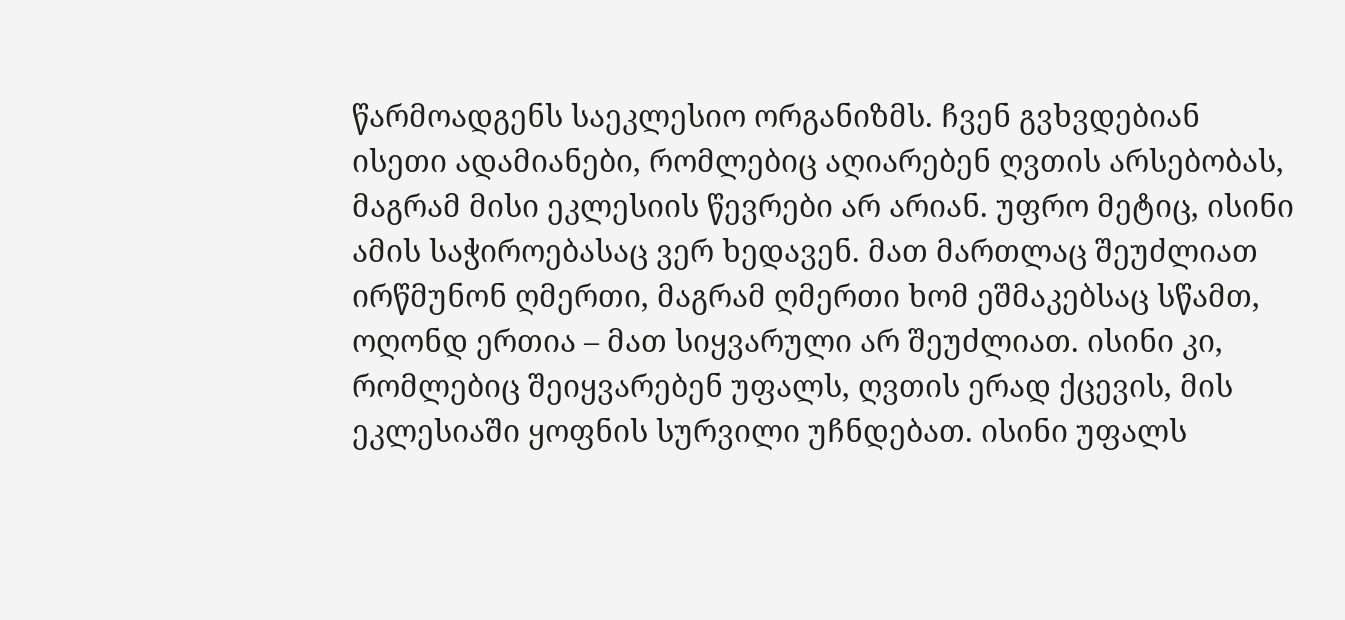წარმოადგენს საეკლესიო ორგანიზმს. ჩვენ გვხვდებიან ისეთი ადამიანები, რომლებიც აღიარებენ ღვთის არსებობას, მაგრამ მისი ეკლესიის წევრები არ არიან. უფრო მეტიც, ისინი ამის საჭიროებასაც ვერ ხედავენ. მათ მართლაც შეუძლიათ ირწმუნონ ღმერთი, მაგრამ ღმერთი ხომ ეშმაკებსაც სწამთ, ოღონდ ერთია – მათ სიყვარული არ შეუძლიათ. ისინი კი, რომლებიც შეიყვარებენ უფალს, ღვთის ერად ქცევის, მის ეკლესიაში ყოფნის სურვილი უჩნდებათ. ისინი უფალს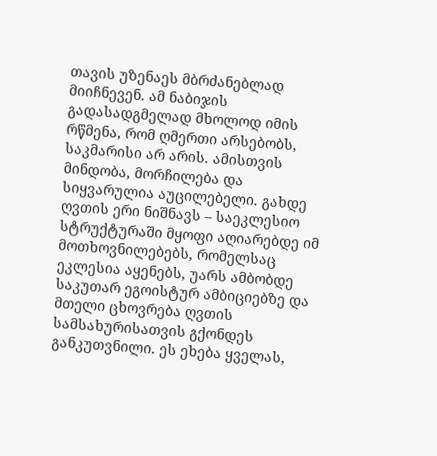თავის უზენაეს მბრძანებლად მიიჩნევენ. ამ ნაბიჯის გადასადგმელად მხოლოდ იმის რწმენა, რომ ღმერთი არსებობს, საკმარისი არ არის. ამისთვის მინდობა, მორჩილება და სიყვარულია აუცილებელი. გახდე ღვთის ერი ნიშნავს – საეკლესიო სტრუქტურაში მყოფი აღიარებდე იმ მოთხოვნილებებს, რომელსაც ეკლესია აყენებს, უარს ამბობდე საკუთარ ეგოისტურ ამბიციებზე და მთელი ცხოვრება ღვთის სამსახურისათვის გქონდეს განკუთვნილი. ეს ეხება ყველას,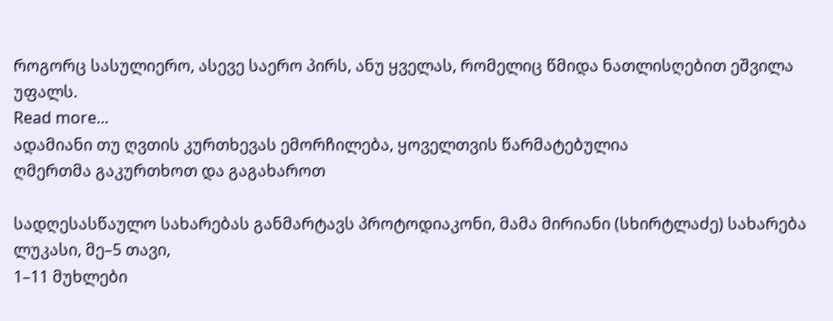როგორც სასულიერო, ასევე საერო პირს, ანუ ყველას, რომელიც წმიდა ნათლისღებით ეშვილა უფალს.
Read more...
ადამიანი თუ ღვთის კურთხევას ემორჩილება, ყოველთვის წარმატებულია
ღმერთმა გაკურთხოთ და გაგახაროთ

სადღესასწაულო სახარებას განმარტავს პროტოდიაკონი, მამა მირიანი (სხირტლაძე) სახარება ლუკასი, მე–5 თავი,
1–11 მუხლები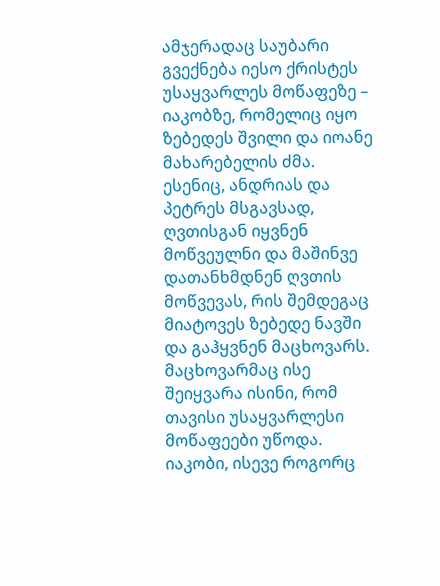ამჯერადაც საუბარი გვექნება იესო ქრისტეს უსაყვარლეს მოწაფეზე – იაკობზე, რომელიც იყო ზებედეს შვილი და იოანე მახარებელის ძმა. ესენიც, ანდრიას და პეტრეს მსგავსად, ღვთისგან იყვნენ მოწვეულნი და მაშინვე დათანხმდნენ ღვთის მოწვევას, რის შემდეგაც მიატოვეს ზებედე ნავში და გაჰყვნენ მაცხოვარს. მაცხოვარმაც ისე შეიყვარა ისინი, რომ თავისი უსაყვარლესი მოწაფეები უწოდა. იაკობი, ისევე როგორც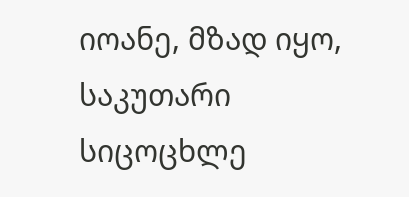იოანე, მზად იყო, საკუთარი სიცოცხლე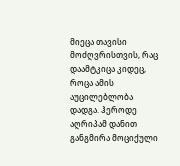მიეცა თავისი მოძღვრისთვის, რაც დაამტკიცა კიდეც, როცა ამის აუცილებლობა დადგა. ჰეროდე აღრიპამ დანით განგმირა მოციქული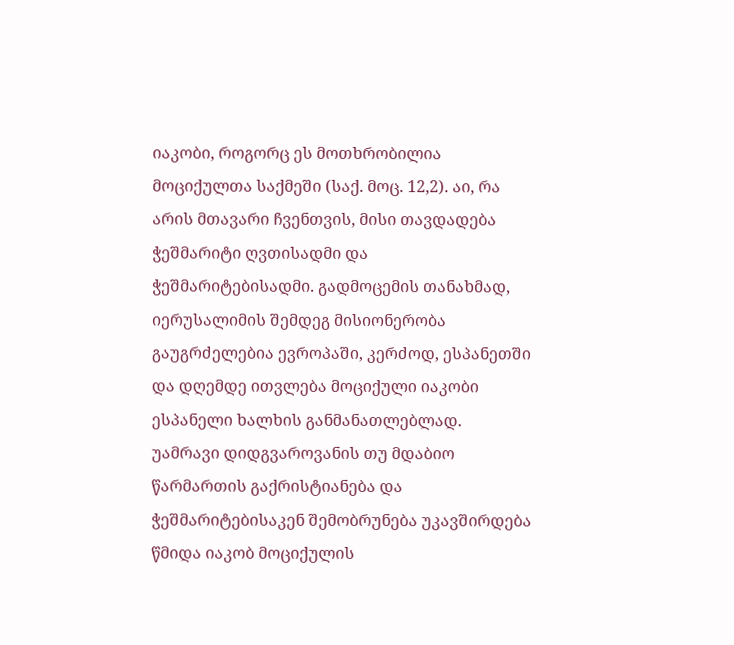იაკობი, როგორც ეს მოთხრობილია მოციქულთა საქმეში (საქ. მოც. 12,2). აი, რა არის მთავარი ჩვენთვის, მისი თავდადება ჭეშმარიტი ღვთისადმი და ჭეშმარიტებისადმი. გადმოცემის თანახმად, იერუსალიმის შემდეგ მისიონერობა გაუგრძელებია ევროპაში, კერძოდ, ესპანეთში და დღემდე ითვლება მოციქული იაკობი ესპანელი ხალხის განმანათლებლად. უამრავი დიდგვაროვანის თუ მდაბიო წარმართის გაქრისტიანება და ჭეშმარიტებისაკენ შემობრუნება უკავშირდება წმიდა იაკობ მოციქულის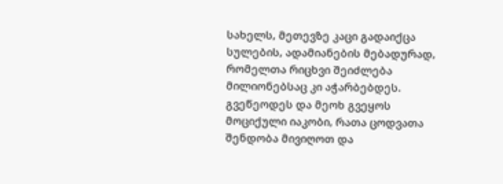სახელს, მეთევზე კაცი გადაიქცა სულების, ადამიანების მებადურად, რომელთა რიცხვი შეიძლება მილიონებსაც კი აჭარბებდეს. გვეწეოდეს და მეოხ გვეყოს მოციქული იაკობი, რათა ცოდვათა შენდობა მივიღოთ და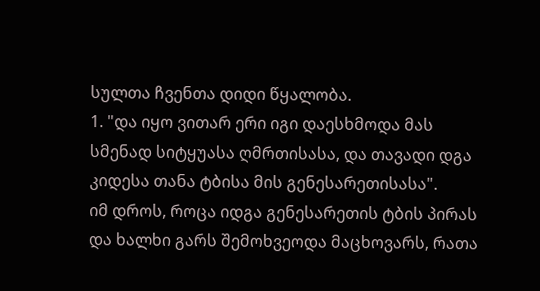სულთა ჩვენთა დიდი წყალობა.
1. "და იყო ვითარ ერი იგი დაესხმოდა მას სმენად სიტყუასა ღმრთისასა, და თავადი დგა კიდესა თანა ტბისა მის გენესარეთისასა".
იმ დროს, როცა იდგა გენესარეთის ტბის პირას და ხალხი გარს შემოხვეოდა მაცხოვარს, რათა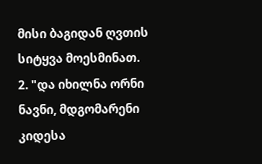მისი ბაგიდან ღვთის სიტყვა მოესმინათ.
2. "და იხილნა ორნი ნავნი, მდგომარენი კიდესა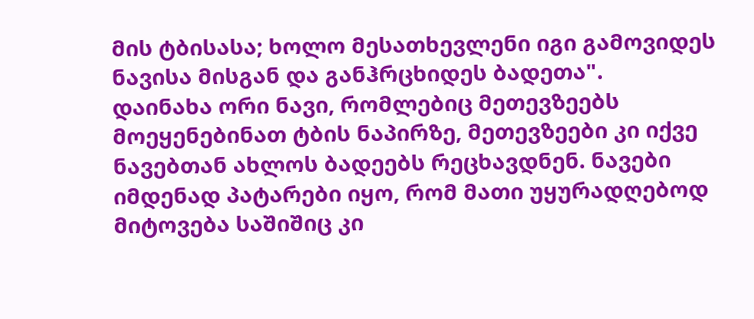მის ტბისასა; ხოლო მესათხევლენი იგი გამოვიდეს ნავისა მისგან და განჰრცხიდეს ბადეთა".
დაინახა ორი ნავი, რომლებიც მეთევზეებს მოეყენებინათ ტბის ნაპირზე, მეთევზეები კი იქვე ნავებთან ახლოს ბადეებს რეცხავდნენ. ნავები იმდენად პატარები იყო, რომ მათი უყურადღებოდ მიტოვება საშიშიც კი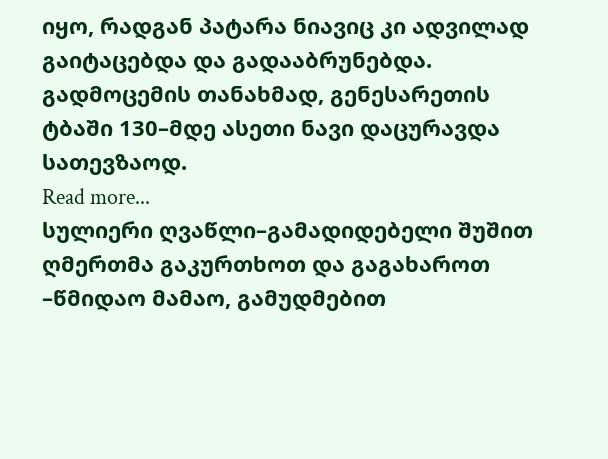იყო, რადგან პატარა ნიავიც კი ადვილად გაიტაცებდა და გადააბრუნებდა. გადმოცემის თანახმად, გენესარეთის ტბაში 130–მდე ასეთი ნავი დაცურავდა სათევზაოდ.
Read more...
სულიერი ღვაწლი–გამადიდებელი შუშით
ღმერთმა გაკურთხოთ და გაგახაროთ
–წმიდაო მამაო, გამუდმებით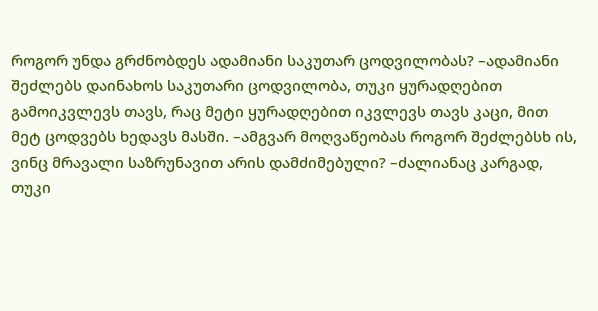როგორ უნდა გრძნობდეს ადამიანი საკუთარ ცოდვილობას? –ადამიანი შეძლებს დაინახოს საკუთარი ცოდვილობა, თუკი ყურადღებით გამოიკვლევს თავს, რაც მეტი ყურადღებით იკვლევს თავს კაცი, მით მეტ ცოდვებს ხედავს მასში. –ამგვარ მოღვაწეობას როგორ შეძლებსხ ის, ვინც მრავალი საზრუნავით არის დამძიმებული? –ძალიანაც კარგად, თუკი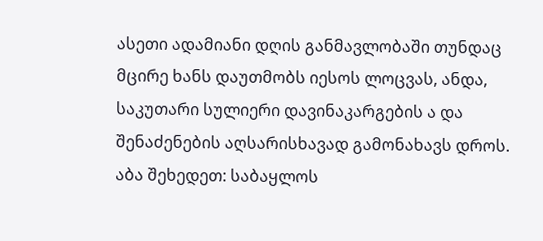ასეთი ადამიანი დღის განმავლობაში თუნდაც მცირე ხანს დაუთმობს იესოს ლოცვას, ანდა, საკუთარი სულიერი დავინაკარგების ა და შენაძენების აღსარისხავად გამონახავს დროს. აბა შეხედეთ: საბაყლოს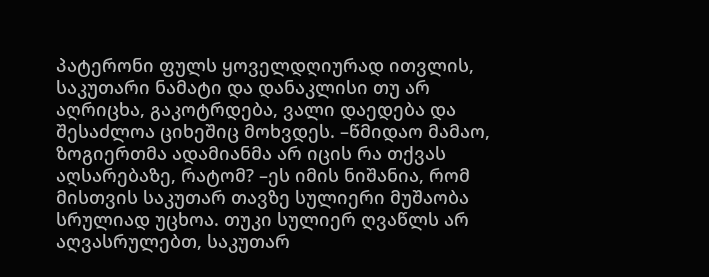პატერონი ფულს ყოველდღიურად ითვლის, საკუთარი ნამატი და დანაკლისი თუ არ აღრიცხა, გაკოტრდება, ვალი დაედება და შესაძლოა ციხეშიც მოხვდეს. –წმიდაო მამაო, ზოგიერთმა ადამიანმა არ იცის რა თქვას აღსარებაზე, რატომ? –ეს იმის ნიშანია, რომ მისთვის საკუთარ თავზე სულიერი მუშაობა სრულიად უცხოა. თუკი სულიერ ღვაწლს არ აღვასრულებთ, საკუთარ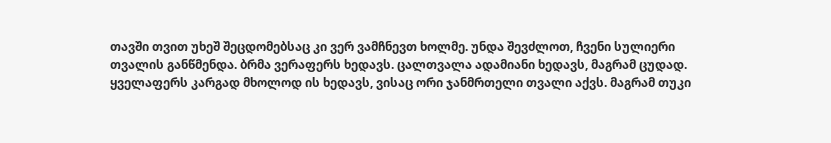თავში თვით უხეშ შეცდომებსაც კი ვერ ვამჩნევთ ხოლმე. უნდა შევძლოთ, ჩვენი სულიერი თვალის განწმენდა. ბრმა ვერაფერს ხედავს. ცალთვალა ადამიანი ხედავს, მაგრამ ცუდად. ყველაფერს კარგად მხოლოდ ის ხედავს, ვისაც ორი ჯანმრთელი თვალი აქვს. მაგრამ თუკი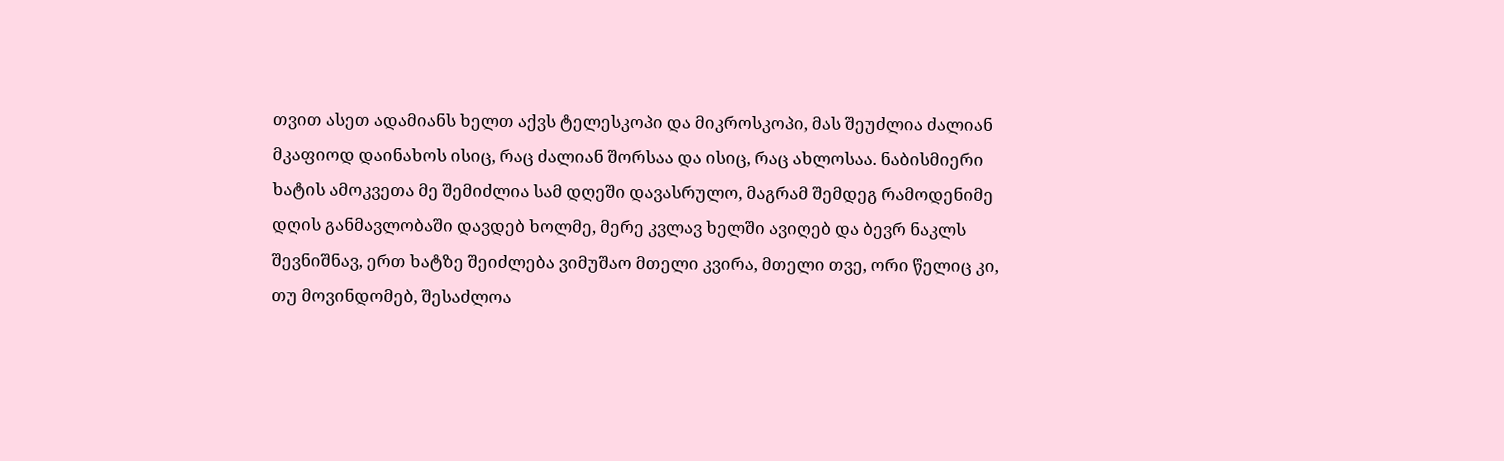თვით ასეთ ადამიანს ხელთ აქვს ტელესკოპი და მიკროსკოპი, მას შეუძლია ძალიან მკაფიოდ დაინახოს ისიც, რაც ძალიან შორსაა და ისიც, რაც ახლოსაა. ნაბისმიერი ხატის ამოკვეთა მე შემიძლია სამ დღეში დავასრულო, მაგრამ შემდეგ რამოდენიმე დღის განმავლობაში დავდებ ხოლმე, მერე კვლავ ხელში ავიღებ და ბევრ ნაკლს შევნიშნავ, ერთ ხატზე შეიძლება ვიმუშაო მთელი კვირა, მთელი თვე, ორი წელიც კი, თუ მოვინდომებ, შესაძლოა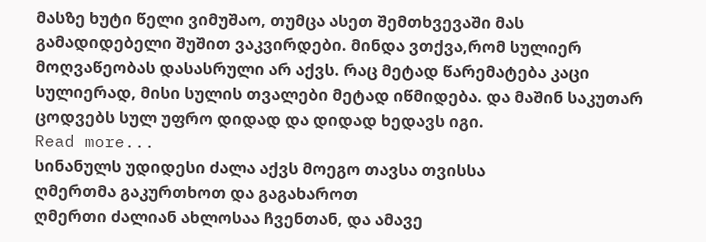მასზე ხუტი წელი ვიმუშაო, თუმცა ასეთ შემთხვევაში მას გამადიდებელი შუშით ვაკვირდები. მინდა ვთქვა,რომ სულიერ მოღვაწეობას დასასრული არ აქვს. რაც მეტად წარემატება კაცი სულიერად, მისი სულის თვალები მეტად იწმიდება. და მაშინ საკუთარ ცოდვებს სულ უფრო დიდად და დიდად ხედავს იგი.
Read more...
სინანულს უდიდესი ძალა აქვს მოეგო თავსა თვისსა
ღმერთმა გაკურთხოთ და გაგახაროთ
ღმერთი ძალიან ახლოსაა ჩვენთან, და ამავე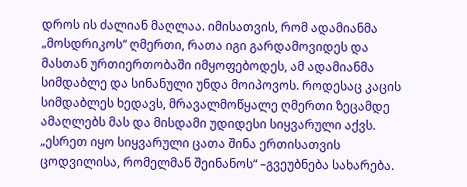დროს ის ძალიან მაღლაა. იმისათვის, რომ ადამიანმა „მოსდრიკოს“ ღმერთი, რათა იგი გარდამოვიდეს და მასთან ურთიერთობაში იმყოფებოდეს, ამ ადამიანმა სიმდაბლე და სინანული უნდა მოიპოვოს. როდესაც კაცის სიმდაბლეს ხედავს, მრავალმოწყალე ღმერთი ზეცამდე ამაღლებს მას და მისდამი უდიდესი სიყვარული აქვს. „ესრეთ იყო სიყვარული ცათა შინა ერთისათვის ცოდვილისა, რომელმან შეინანოს“ –გვეუბნება სახარება.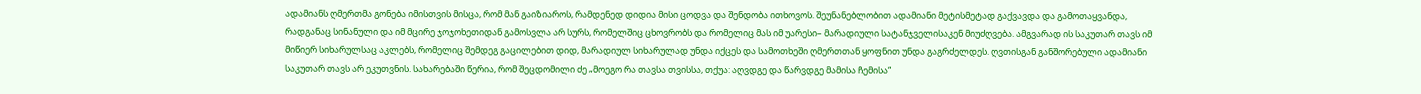ადამიანს ღმერთმა გონება იმისთვის მისცა, რომ მან გაიზიაროს, რამდენედ დიდია მისი ცოდვა და შენდობა ითხოვოს. შეუნანებლობით ადამიანი მეტისმეტად გაქვავდა და გამოთაყვანდა, რადგანაც სინანული და იმ მცირე ჯოჯოხეთიდან გამოსვლა არ სურს, რომელშიც ცხოვრობს და რომელიც მას იმ უარესი– მარადიული სატანჯველისაკენ მიუძღვება. ამგვარად ის საკუთარ თავს იმ მიწიერ სიხარულსაც აკლებს, რომელიც შემდეგ გაცილებით დიდ, მარადიულ სიხარულად უნდა იქცეს და სამოთხეში ღმერთთან ყოფნით უნდა გაგრძელდეს. ღვთისგან განშორებული ადამიანი საკუთარ თავს არ ეკუთვნის. სახარებაში წერია, რომ შეცდომილი ძე „მოეგო რა თავსა თვისსა, თქუა: აღვდგე და წარვდგე მამისა ჩემისა“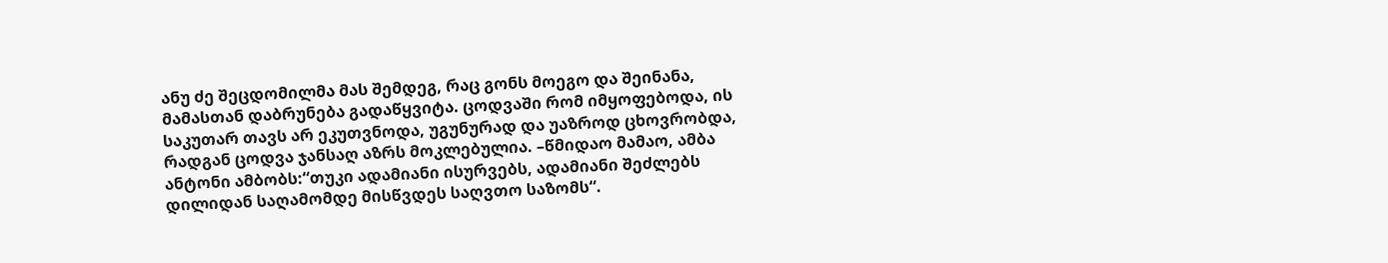ანუ ძე შეცდომილმა მას შემდეგ, რაც გონს მოეგო და შეინანა, მამასთან დაბრუნება გადაწყვიტა. ცოდვაში რომ იმყოფებოდა, ის საკუთარ თავს არ ეკუთვნოდა, უგუნურად და უაზროდ ცხოვრობდა, რადგან ცოდვა ჯანსაღ აზრს მოკლებულია. –წმიდაო მამაო, ამბა ანტონი ამბობს:“თუკი ადამიანი ისურვებს, ადამიანი შეძლებს დილიდან საღამომდე მისწვდეს საღვთო საზომს“.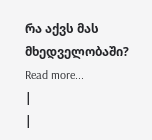რა აქვს მას მხედველობაში?
Read more...
|
|